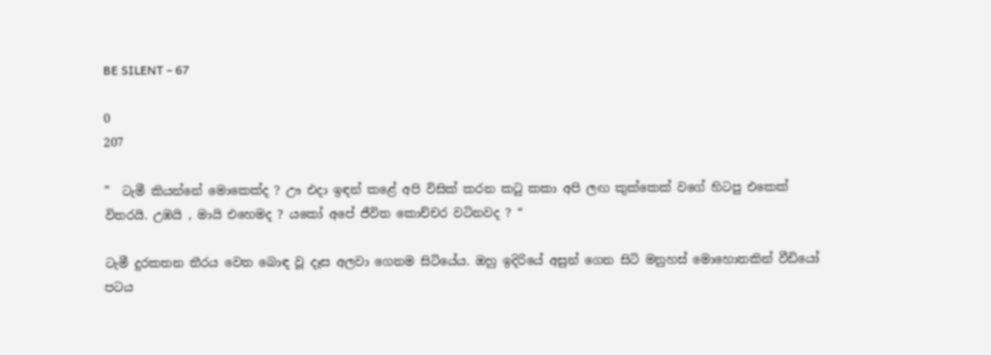BE SILENT – 67

0
207

”  ටැමී කියන්නේ මොකෙක්ද ? ඌ එදා ඉඳන් කළේ අපි විසික් කරන කටු කකා අපි ලඟ කුක්කෙක් වගේ හිටපු එකෙක් විතරයි. උඹයි , මායි එහෙමද ? යකෝ අපේ ජීවිත කොච්චර වටිනවද ? “

ටැමී දුරකතන තීරය වෙත බොඳ වූ දෑස අලවා ගෙනම සිටියේය. ඔහු ඉදිරියේ අසුන් ගෙන සිටි මනුහස් මොහොතකින් වීඩියෝ පටය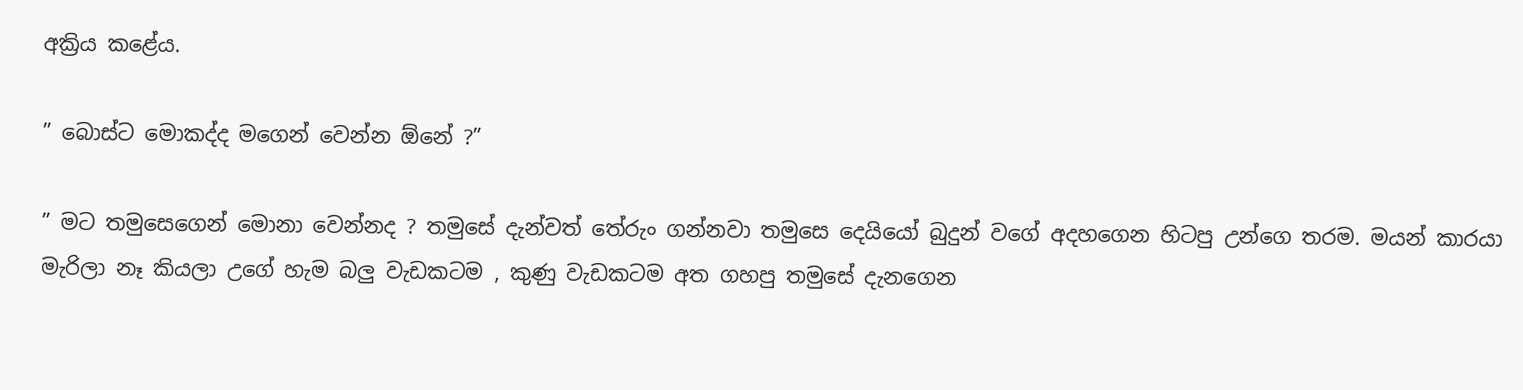අක්‍රිය කළේය.

” බොස්ට මොකද්ද මගෙන් වෙන්න ඕනේ ?”

” මට තමුසෙගෙන් මොනා වෙන්නද ? තමුසේ දැන්වත් තේරුං ගන්නවා තමුසෙ දෙයියෝ බුදුන් වගේ අදහගෙන හිටපු උන්ගෙ තරම. මයන් කාරයා මැරිලා නෑ කියලා උගේ හැම බලු වැඩකටම , කුණු වැඩකටම අත ගහපු තමුසේ දැනගෙන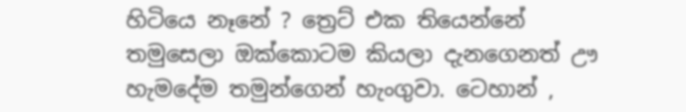හිටියෙ නෑනේ ? ත්‍රෙට් එක තියෙන්නේ තමුසෙලා ඔක්කොටම කියලා දැනගෙනත් ඌ හැමදේම තමුන්ගෙන් හැංගුවා. ටෙහාන් ,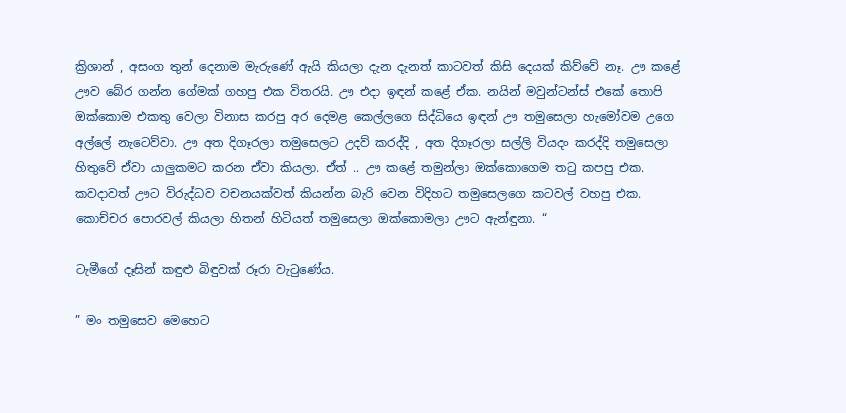ක්‍රිශාන් , අසංග තුන් දෙනාම මැරුණේ ඇයි කියලා දැන දැනත් කාටවත් කිසි දෙයක් කිව්වේ නෑ. ඌ කළේ ඌව බේර ගන්න ගේමක් ගහපු එක විතරයි. ඌ එදා ඉඳන් කළේ ඒක. නයින් මවුන්ටන්ස් එකේ තොපි ඔක්කොම එකතු වෙලා විනාස කරපු අර දෙමළ කෙල්ලගෙ සිද්ධියෙ ඉඳන් ඌ තමුසෙලා හැමෝවම උගෙ අල්ලේ නැටෙව්වා. ඌ අත දිගෑරලා තමුසෙලට උදව් කරද්දි , අත දිගෑරලා සල්ලි වියදං කරද්දි තමුසෙලා හිතුවේ ඒවා යාලුකමට කරන ඒවා කියලා. ඒත් .. ඌ කළේ තමුන්ලා ඔක්කොගෙම තටු කපපු එක. කවදාවත් ඌට විරුද්ධව වචනයක්වත් කියන්න බැරි වෙන විදිහට තමුසෙලගෙ කටවල් වහපු එක. කොච්චර පොරවල් කියලා හිතන් හිටියත් තමුසෙලා ඔක්කොමලා ඌට ඇන්ඳුනා. “

ටැමීගේ දෑසින් කඳුළු බිඳුවක් රූරා වැටුණේය.

” මං තමුසෙව මෙහෙට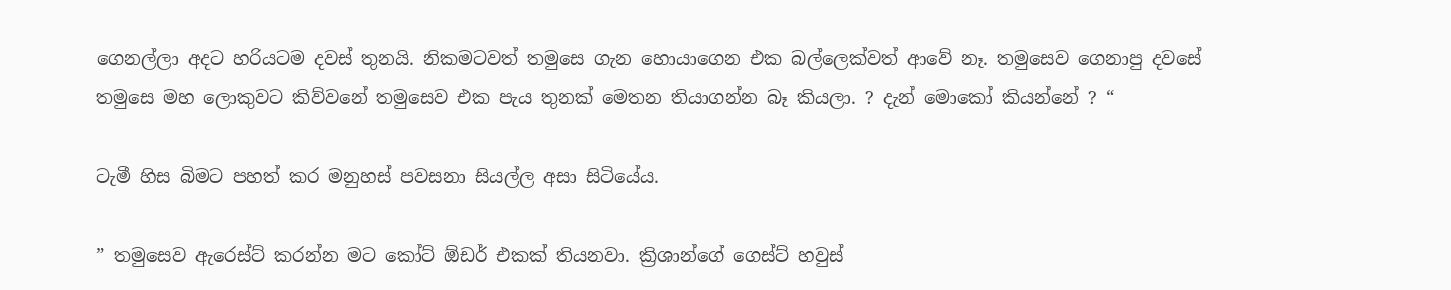ගෙනල්ලා අදට හරියටම දවස් තුනයි. නිකමටවත් තමුසෙ ගැන හොයාගෙන එක බල්ලෙක්වත් ආවේ නෑ. තමුසෙව ගෙනාපු දවසේ තමුසෙ මහ ලොකුවට කිව්වනේ තමුසෙව එක පැය තුනක් මෙතන තියාගන්න බෑ කියලා. ? දැන් මොකෝ කියන්නේ ? “

ටැමී හිස බිමට පහත් කර මනුහස් පවසනා සියල්ල අසා සිටියේය.

” තමුසෙව ඇරෙස්ට් කරන්න මට කෝට් ඕඩර් එකක් තියනවා. ක්‍රිශාන්ගේ ගෙස්ට් හවුස්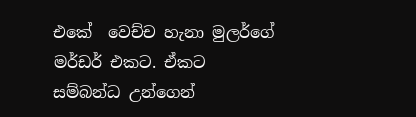එකේ  වෙච්ච හැනා මුලර්ගේ මර්ඩර් එකට. ඒකට සම්බන්ධ උන්ගෙන්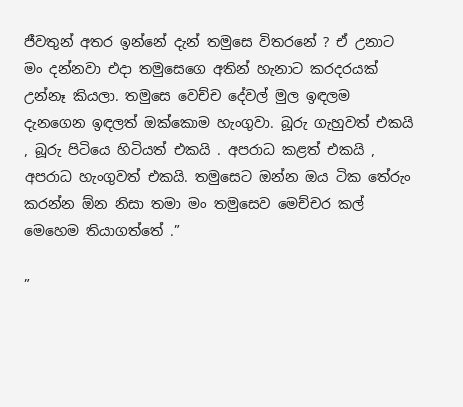ජීවතුන් අතර ඉන්නේ දැන් තමුසෙ විතරනේ ? ඒ උනාට මං දන්නවා එදා තමුසෙගෙ අතින් හැනාට කරදරයක් උන්නෑ කියලා. තමුසෙ වෙච්ච දේවල් මුල ඉඳලම දැනගෙන ඉඳලත් ඔක්කොම හැංගුවා. බූරු ගැහුවත් එකයි , බූරු පිටියෙ හිටියත් එකයි . අපරාධ කළත් එකයි , අපරාධ හැංගුවත් එකයි. තමුසෙට ඔන්න ඔය ටික තේරුං කරන්න ඕන නිසා තමා මං තමුසෙව මෙච්චර කල් මෙහෙම තියාගත්තේ .”

”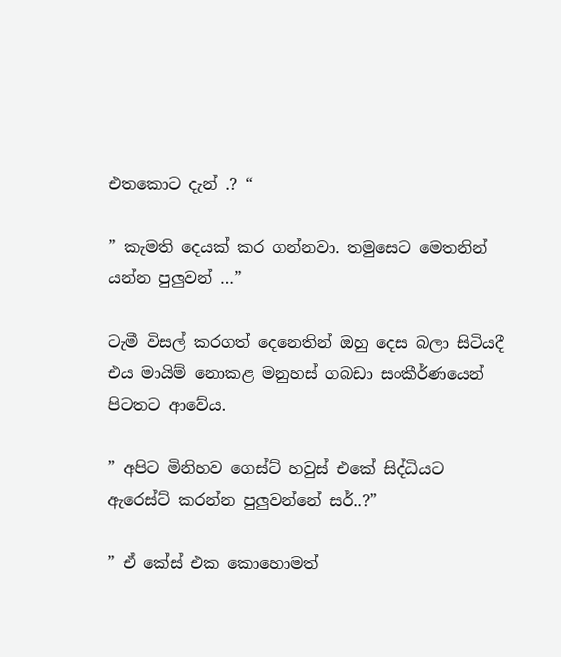එතකොට දැන් .? “

” කැමති දෙයක් කර ගන්නවා. තමුසෙට මෙතනින් යන්න පුලුවන් …”

ටැමී විසල් කරගත් දෙනෙතින් ඔහු දෙස බලා සිටියදී එය මායිම් නොකළ මනුහස් ගබඩා සංකීර්ණයෙන් පිටතට ආවේය.

” අපිට මිනිහව ගෙස්ට් හවුස් එකේ සිද්ධියට ඇරෙස්ට් කරන්න පුලුවන්නේ සර්..?”

” ඒ කේස් එක කොහොමත්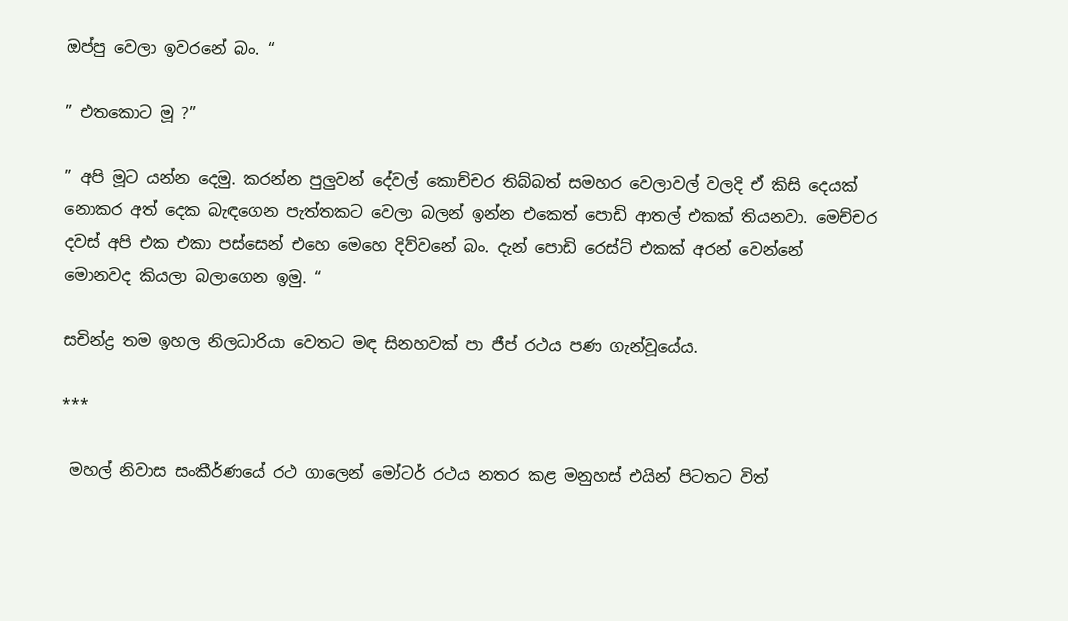ඔප්පු වෙලා ඉවරනේ බං. “

” එතකොට මූ ?”

” අපි මූට යන්න දෙමු. කරන්න පුලුවන් දේවල් කොච්චර තිබ්බත් සමහර වෙලාවල් වලදි ඒ කිසි දෙයක් නොකර අත් දෙක බැඳගෙන පැත්තකට වෙලා බලන් ඉන්න එකෙත් පොඩි ආතල් එකක් තියනවා. මෙච්චර දවස් අපි එක එකා පස්සෙන් එහෙ මෙහෙ දිව්වනේ බං. දැන් පොඩි රෙස්ට් එකක් අරන් වෙන්නේ මොනවද කියලා බලාගෙන ඉමු. “

සචින්ද්‍ර තම ඉහල නිලධාරියා වෙතට මඳ සිනහවක් පා ජීප් රථය පණ ගැන්වූයේය.

***

 මහල් නිවාස සංකීර්ණයේ රථ ගාලෙන් මෝටර් රථය නතර කළ මනුහස් එයින් පිටතට විත්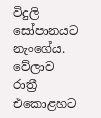විදුලි සෝපානයට නැංගේය. වේලාව රාත්‍රී එකොළහට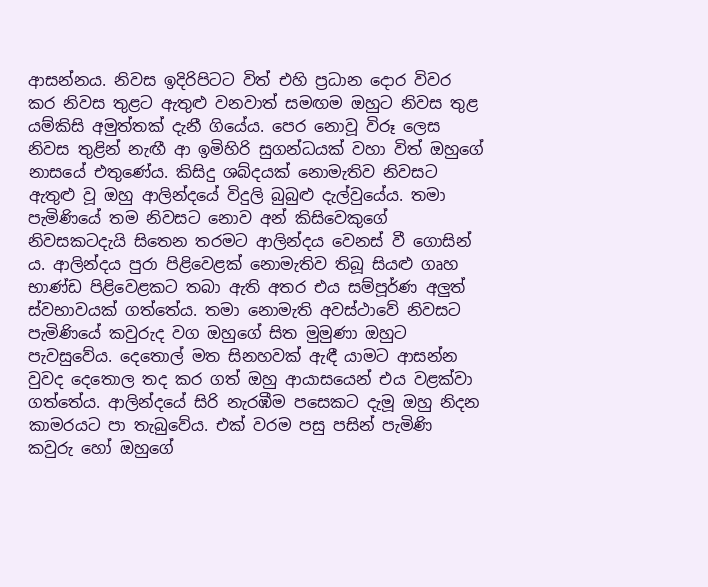ආසන්නය. නිවස ඉදිරිපිටට විත් එහි ප්‍රධාන දොර විවර කර නිවස තුළට ඇතුළු වනවාත් සමඟම ඔහුට නිවස තුළ යම්කිසි අමුත්තක් දැනී ගියේය. පෙර නොවූ විරූ ලෙස නිවස තුළින් නැඟී ආ ඉමිහිරි සුගන්ධයක් වහා විත් ඔහුගේ නාසයේ එතුණේය. කිසිදු ශබ්දයක් නොමැතිව නිවසට ඇතුළු වූ ඔහු ආලින්දයේ විදුලි බුබුළු දැල්වුයේය. තමා පැමිණියේ තම නිවසට නොව අන් කිසිවෙකුගේ නිවසකටදැයි සිතෙන තරමට ආලින්දය වෙනස් වී ගොසින්‍ ය. ආලින්දය පුරා පිළිවෙළක් නොමැතිව තිබූ සියළු ගෘහ භාණ්ඩ පිළිවෙළකට තබා ඇති අතර එය සම්පූර්ණ අලුත් ස්වභාවයක් ගත්තේය. තමා නොමැති අවස්ථාවේ නිවසට පැමිණියේ කවුරුද වග ඔහුගේ සිත මුමුණා ඔහුට පැවසුවේය. දෙතොල් මත සිනහවක් ඇඳී යාමට ආසන්න වුවද දෙතොල තද කර ගත් ඔහු ආයාසයෙන් එය වළක්වා ගත්තේය. ආලින්දයේ සිරි නැරඹීම පසෙකට දැමූ ඔහු නිදන කාමරයට පා තැබුවේය. එක් වරම පසු පසින් පැමිණි කවුරු හෝ ඔහුගේ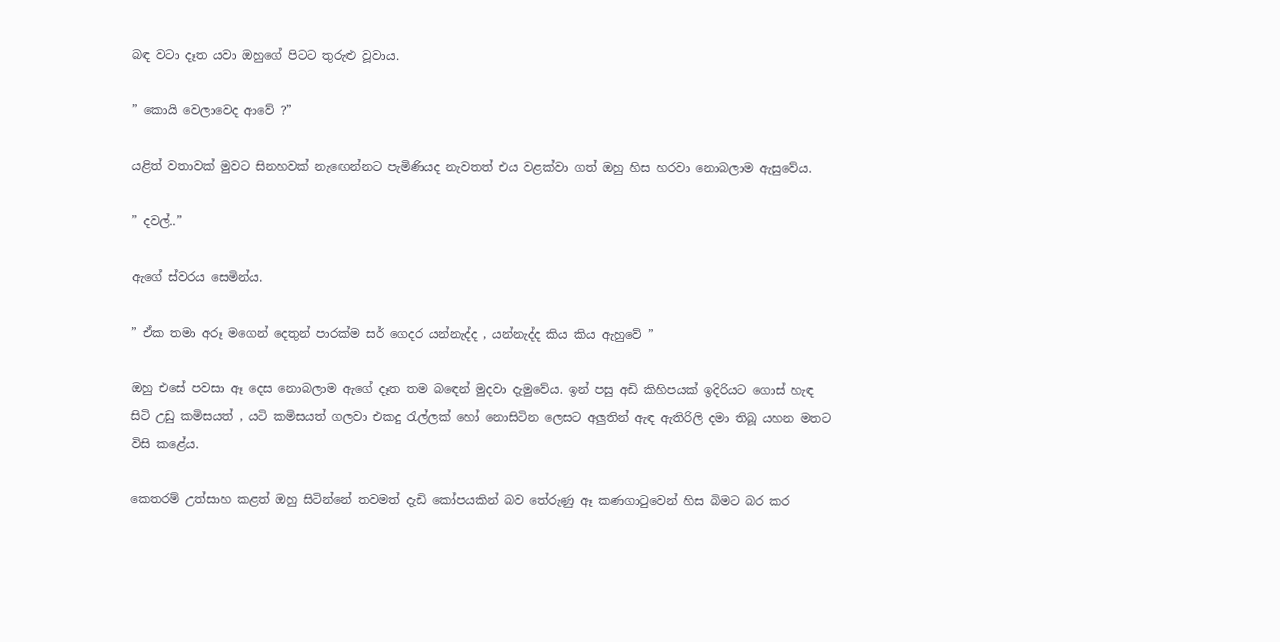බඳ වටා දෑත යවා ඔහුගේ පිටට තුරුළු වූවාය.

” කොයි වෙලාවෙද ආවේ ?”

යළිත් වතාවක් මුවට සිනහවක් නැඟෙන්නට පැමිණියද නැවතත් එය වළක්වා ගත් ඔහු හිස හරවා නොබලාම ඇසුවේය.

” දවල්..”

ඇගේ ස්වරය සෙමින්ය.

” ඒක තමා අරූ මගෙන් දෙතුන් පාරක්ම සර් ගෙදර යන්නැද්ද , යන්නැද්ද කිය කිය ඇහුවේ ”

ඔහු එසේ පවසා ඈ දෙස නොබලාම ඇගේ දෑත තම බඳෙන් මුදවා දැමුවේය. ඉන් පසු අඩි කිහිපයක් ඉදිරියට ගොස් හැඳ සිටි උඩු කමිසයත් , යටි කමිසයත් ගලවා එකදු රැල්ලක් හෝ නොසිටින ලෙසට අලුතින් ඇඳ ඇතිරිලි දමා තිබූ යහන මතට විසි කළේය.

කෙතරම් උත්සාහ කළත් ඔහු සිටින්නේ තවමත් දැඩි කෝපයකින් බව තේරුණු ඈ කණගාටුවෙන් හිස බිමට බර කර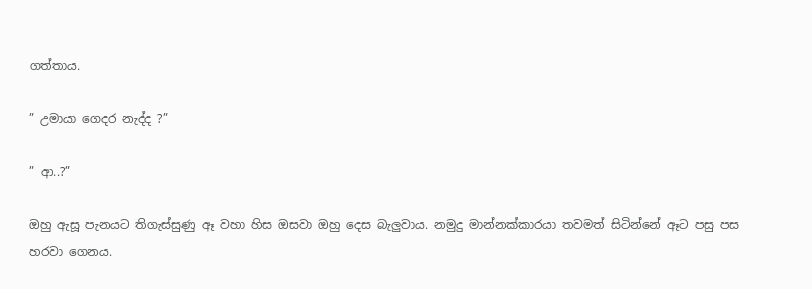ගත්තාය.

” උමායා ගෙදර නැද්ද ?”

” ආ..?”

ඔහු ඇසූ පැනයට තිගැස්සුණු ඈ වහා හිස ඔසවා ඔහු දෙස බැලුවාය. නමුදු මාන්නක්කාරයා තවමත් සිටින්නේ ඈට පසු පස හරවා ගෙනය.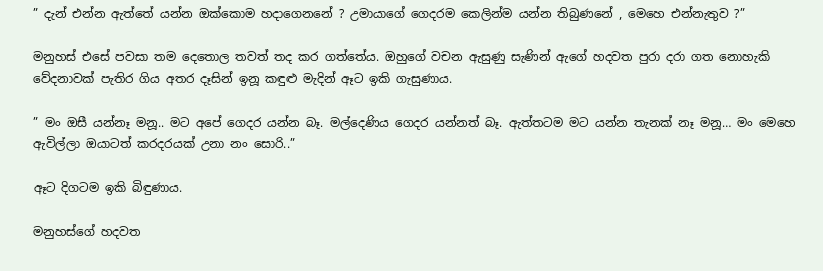” දැන් එන්න ඇත්තේ යන්න ඔක්කොම හදාගෙනනේ ? උමායාගේ ගෙදරම කෙලින්ම යන්න තිබුණනේ , මෙහෙ එන්නැතුව ?”

මනුහස් එසේ පවසා තම දෙතොල තවත් තද කර ගත්තේය. ඔහුගේ වචන ඇසුණු සැණින් ඇගේ හදවත පුරා දරා ගත නොහැකි වේදනාවක් පැතිර ගිය අතර දෑසින් ඉනූ කඳුළු මැදින් ඈට ඉකි ගැසුණාය.

” මං ඔසී යන්නෑ මනූ.. මට අපේ ගෙදර යන්න බෑ. මල්දෙණිය ගෙදර යන්නත් බෑ. ඇත්තටම මට යන්න තැනක් නෑ මනූ… මං මෙහෙ ඇවිල්ලා ඔයාටත් කරදරයක් උනා නං සොරි..”

ඈට දිගටම ඉකි බිඳුණාය.

මනුහස්ගේ හදවත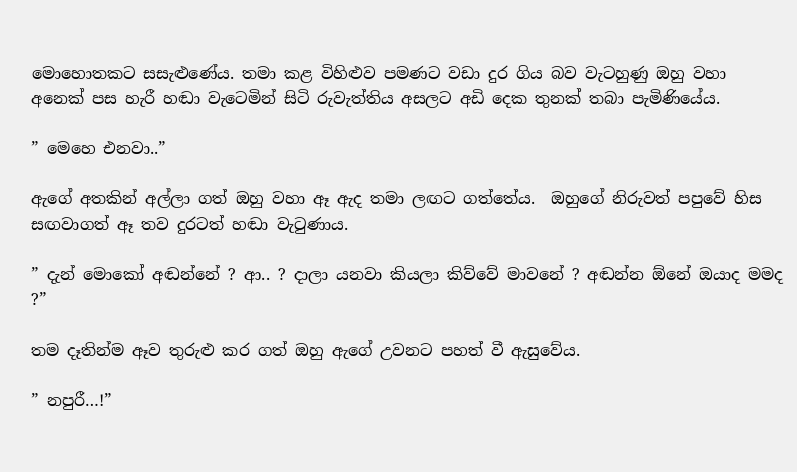මොහොතකට සසැළුණේය. තමා කළ විහිළුව පමණට වඩා දුර ගිය බව වැටහුණු ඔහු වහා අනෙක් පස හැරී හඬා වැටෙමින් සිටි රුවැත්තිය අසලට අඩි දෙක තුනක් තබා පැමිණියේය.

” මෙහෙ එනවා..”

ඇගේ අතකින් අල්ලා ගත් ඔහු වහා ඈ ඇද තමා ලඟට ගත්තේය.  ඔහුගේ නිරුවත් පපුවේ හිස සඟවාගත් ඈ තව දුරටත් හඬා වැටුණාය.

” දැන් මොකෝ අඬන්නේ ? ආ.. ? දාලා යනවා කියලා කිව්වේ මාවනේ ? අඬන්න ඕනේ ඔයාද මමද ?”

තම දෑතින්ම ඈව තුරුළු කර ගත් ඔහු ඇගේ උවනට පහත් වී ඇසුවේය.

” නපුරී…!”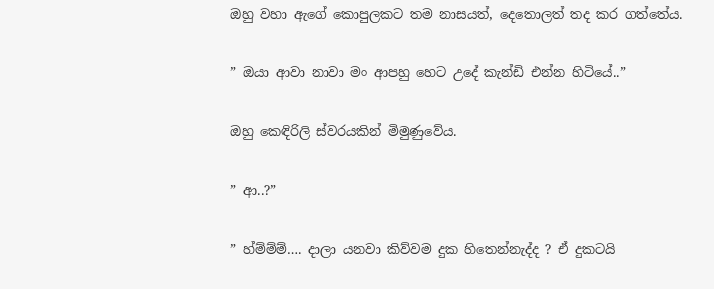ඔහු වහා ඇගේ කොපුලකට තම නාසයත්, දෙතොලත් තද කර ගත්තේය.

” ඔයා ආවා නාවා මං ආපහු හෙට උදේ කැන්ඩි එන්න හිටියේ..”

ඔහු කෙඳිරිලි ස්වරයකින් මිමුණුවේය.

” ආ..?”

” හ්ම්ම්ම්…. දාලා යනවා කිව්වම දුක හිතෙන්නැද්ද ? ඒ දුකටයි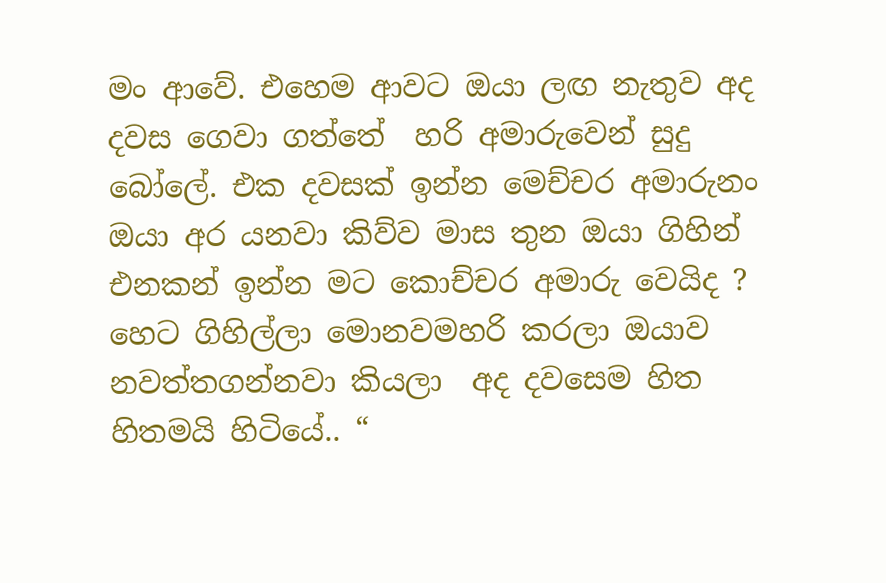මං ආවේ. එහෙම ආවට ඔයා ලඟ නැතුව අද දවස ගෙවා ගත්තේ  හරි අමාරුවෙන් සුදු බෝලේ. එක දවසක් ඉන්න මෙච්චර අමාරුනං  ඔයා අර යනවා කිව්ව මාස තුන ඔයා ගිහින් එනකන් ඉන්න මට කොච්චර අමාරු වෙයිද ? හෙට ගිහිල්ලා මොනවමහරි කරලා ඔයාව නවත්තගන්නවා කියලා  අද දවසෙම හිත හිතමයි හිටියේ.. “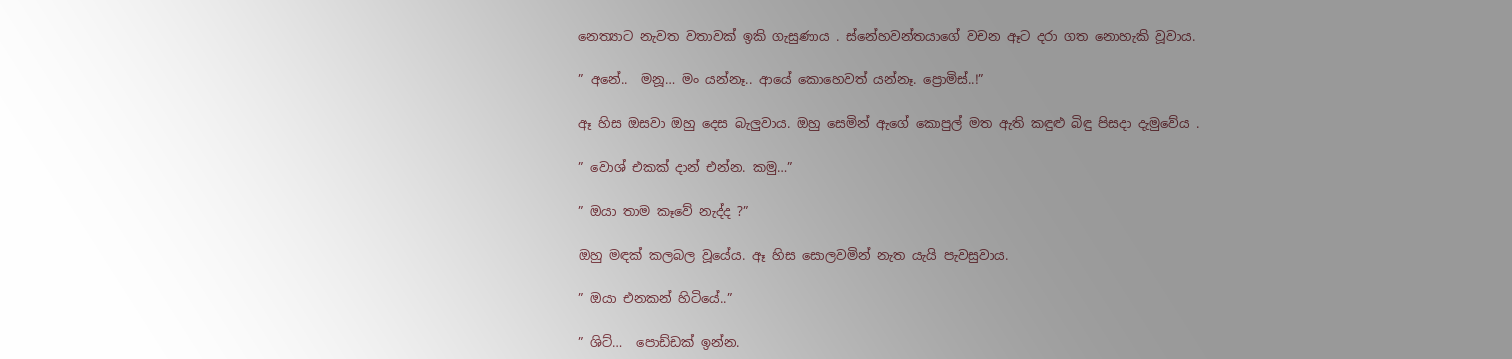නෙත්‍යාට නැවත වතාවක් ඉකි ගැසුණාය . ස්නේහවන්තයාගේ වචන ඈට දරා ගත නොහැකි වූවාය.

” අනේ..  මනූ… මං යන්නෑ.. ආයේ කොහෙවත් යන්නෑ. ප්‍රොමිස්..!”

ඈ හිස ඔසවා ඔහු දෙස බැලුවාය. ඔහු සෙමින් ඇගේ කොපුල් මත ඇති කඳුළු බිඳු පිසදා දැමුවේය .

” වොශ් එකක් දාන් එන්න. කමු…”

” ඔයා තාම කෑවේ නැද්ද ?”

ඔහු මඳක් කලබල වූයේය. ඈ හිස සොලවමින් නැත යැයි පැවසුවාය.

” ඔයා එනකන් හිටියේ..”

” ශිට්…  පොඩ්ඩක් ඉන්න.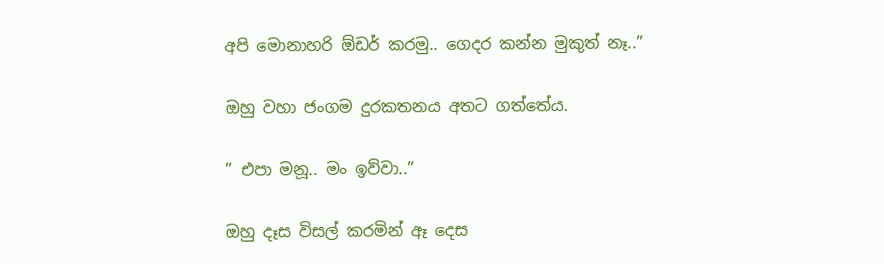අපි මොනාහරි ඕඩර් කරමු.. ගෙදර කන්න මුකුත් නෑ..”

ඔහු වහා ජංගම දුරකතනය අතට ගත්තේය.

” එපා මනූ.. මං ඉව්වා..”

ඔහු දෑස විසල් කරමින් ඈ දෙස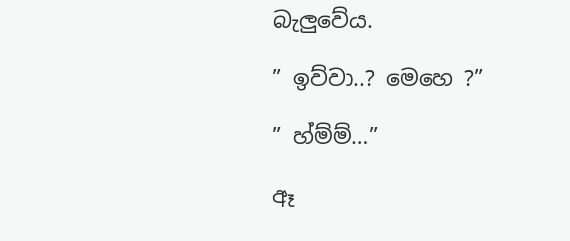බැලුවේය.

” ඉව්වා..? මෙහෙ ?”

” හ්ම්ම්…”

ඈ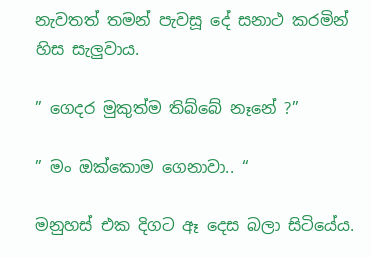නැවතත් තමන් පැවසූ දේ සනාථ කරමින් හිස සැලුවාය.

” ගෙදර මුකුත්ම තිබ්බේ නෑනේ ?”

” මං ඔක්කොම ගෙනාවා.. “

මනුහස් එක දිගට ඈ දෙස බලා සිටියේය.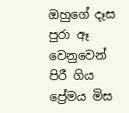ඔහුගේ දෑස පුරා ඈ වෙනුවෙන් පිරී ගිය ප්‍රේමය මිස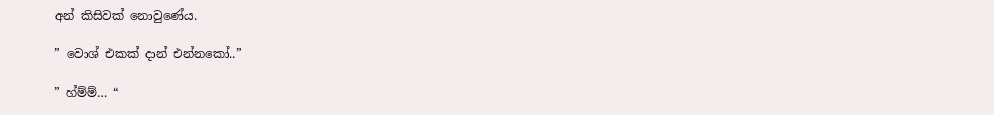අන් කිසිවක් නොවුණේය.

” වොශ් එකක් දාන් එන්නකෝ..”

” හ්ම්ම්… “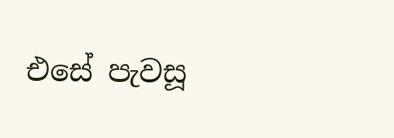එසේ පැවසූ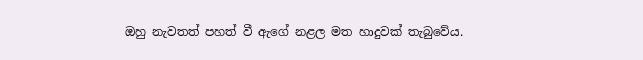ඔහු නැවතත් පහත් වී ඇගේ නළල මත හාදුවක් තැබුවේය.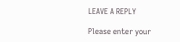LEAVE A REPLY

Please enter your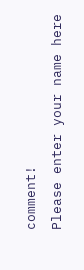comment!
Please enter your name here